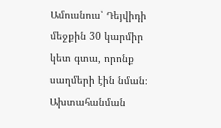Ամուսնուս՝ Դեյվիդի մեջքին 30 կարմիր կետ գտա, որոնք սաղմերի էին նման։ Ախտահանման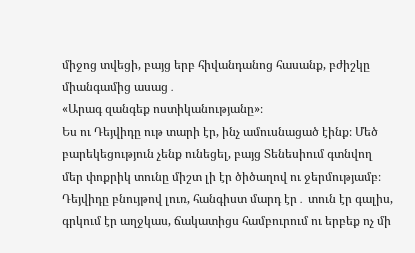միջոց տվեցի, բայց երբ հիվանդանոց հասանք, բժիշկը միանգամից ասաց․
«Արագ զանգեք ոստիկանությանը»։
Ես ու Դեյվիդը ութ տարի էր, ինչ ամուսնացած էինք։ Մեծ բարեկեցություն չենք ունեցել, բայց Տենեսիում գտնվող մեր փոքրիկ տունը միշտ լի էր ծիծաղով ու ջերմությամբ։ Դեյվիդը բնույթով լուռ, հանգիստ մարդ էր․ տուն էր գալիս, գրկում էր աղջկաս, ճակատիցս համբուրում ու երբեք ոչ մի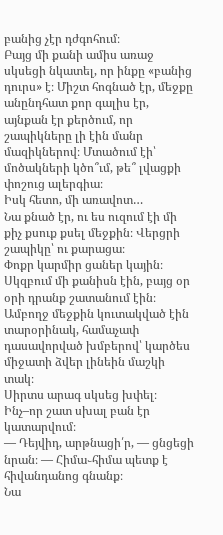բանից չէր դժգոհում։
Բայց մի քանի ամիս առաջ սկսեցի նկատել, որ ինքը «բանից դուրս» է։ Միշտ հոգնած էր, մեջքը անընդհատ քոր գալիս էր, այնքան էր քերծում, որ շապիկները լի էին մանր մազիկներով։ Մտածում էի՝ մոծակների կծո՞ւմ, թե՞ լվացքի փոշուց ալերգիա։
Իսկ հետո, մի առավոտ…
Նա քնած էր, ու ես ուզում էի մի քիչ քսուք քսել մեջքին։ Վերցրի շապիկը՝ ու քարացա։
Փոքր կարմիր ցաներ կային։ Սկզբում մի քանիսն էին, բայց օր օրի դրանք շատանում էին։ Ամբողջ մեջքին կուտակված էին տարօրինակ, համաչափ դասավորված խմբերով՝ կարծես միջատի ձվեր լինեին մաշկի տակ։
Սիրտս արագ սկսեց խփել։ Ինչ–որ շատ սխալ բան էր կատարվում։
— Դեյվիդ, արթնացի՛ր, — ցնցեցի նրան։ — Հիմա֊հիմա պետք է հիվանդանոց գնանք։
Նա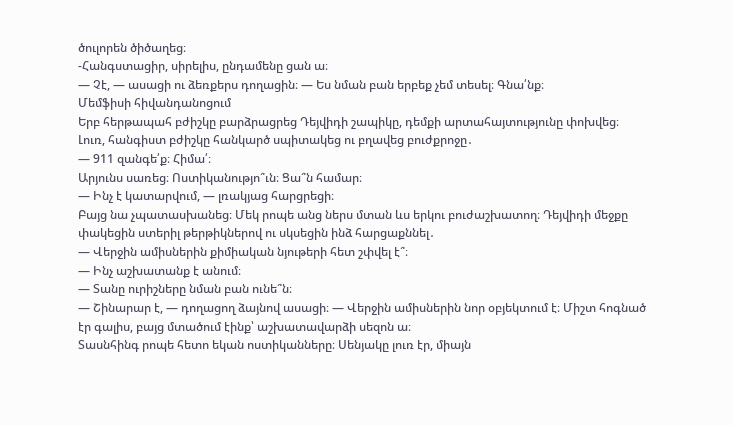ծուլորեն ծիծաղեց։
-Հանգստացիր, սիրելիս, ընդամենը ցան ա։
— Չէ, — ասացի ու ձեռքերս դողացին։ — Ես նման բան երբեք չեմ տեսել։ Գնա՛նք։
Մեմֆիսի հիվանդանոցում
Երբ հերթապահ բժիշկը բարձրացրեց Դեյվիդի շապիկը, դեմքի արտահայտությունը փոխվեց։ Լուռ, հանգիստ բժիշկը հանկարծ սպիտակեց ու բղավեց բուժքրոջը․
— 911 զանգե՛ք։ Հիմա՛։
Արյունս սառեց։ Ոստիկանությո՞ւն։ Ցա՞ն համար։
— Ինչ է կատարվում, — լռակյաց հարցրեցի։
Բայց նա չպատասխանեց։ Մեկ րոպե անց ներս մտան ևս երկու բուժաշխատող։ Դեյվիդի մեջքը փակեցին ստերիլ թերթիկներով ու սկսեցին ինձ հարցաքննել․
— Վերջին ամիսներին քիմիական նյութերի հետ շփվել է՞։
— Ինչ աշխատանք է անում։
— Տանը ուրիշները նման բան ունե՞ն։
— Շինարար է, — դողացող ձայնով ասացի։ — Վերջին ամիսներին նոր օբյեկտում է։ Միշտ հոգնած էր գալիս, բայց մտածում էինք՝ աշխատավարձի սեզոն ա։
Տասնհինգ րոպե հետո եկան ոստիկանները։ Սենյակը լուռ էր, միայն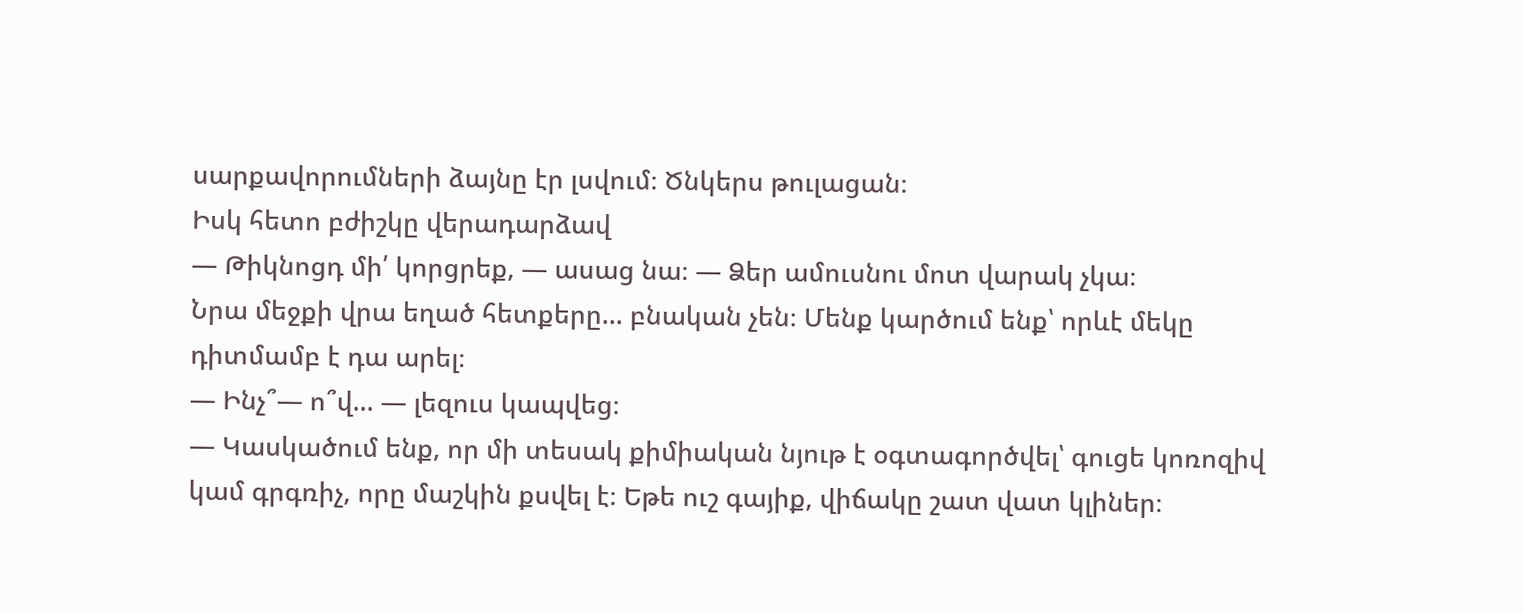սարքավորումների ձայնը էր լսվում։ Ծնկերս թուլացան։
Իսկ հետո բժիշկը վերադարձավ
— Թիկնոցդ մի՛ կորցրեք, — ասաց նա։ — Ձեր ամուսնու մոտ վարակ չկա։
Նրա մեջքի վրա եղած հետքերը… բնական չեն։ Մենք կարծում ենք՝ որևէ մեկը դիտմամբ է դա արել։
— Ինչ՞— ո՞վ… — լեզուս կապվեց։
— Կասկածում ենք, որ մի տեսակ քիմիական նյութ է օգտագործվել՝ գուցե կոռոզիվ կամ գրգռիչ, որը մաշկին քսվել է։ Եթե ուշ գայիք, վիճակը շատ վատ կլիներ։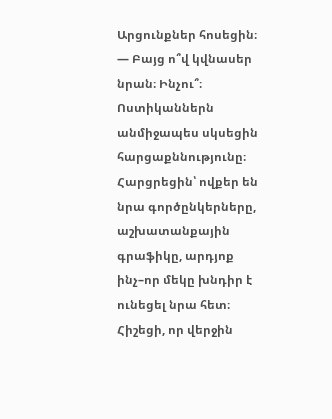Արցունքներ հոսեցին։
— Բայց ո՞վ կվնասեր նրան։ Ինչու՞։
Ոստիկաններն անմիջապես սկսեցին հարցաքննությունը։ Հարցրեցին՝ ովքեր են նրա գործընկերները, աշխատանքային գրաֆիկը, արդյոք ինչ–որ մեկը խնդիր է ունեցել նրա հետ։
Հիշեցի, որ վերջին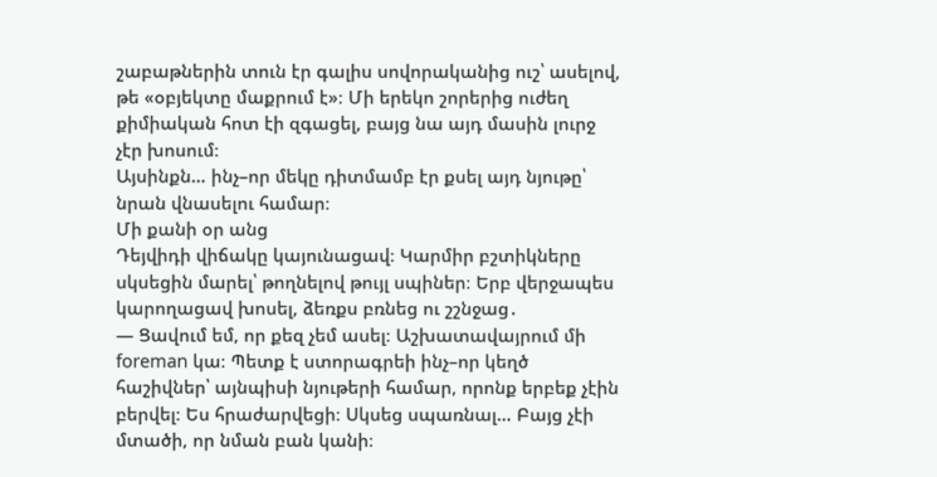շաբաթներին տուն էր գալիս սովորականից ուշ՝ ասելով, թե «օբյեկտը մաքրում է»։ Մի երեկո շորերից ուժեղ քիմիական հոտ էի զգացել, բայց նա այդ մասին լուրջ չէր խոսում։
Այսինքն… ինչ–որ մեկը դիտմամբ էր քսել այդ նյութը՝ նրան վնասելու համար։
Մի քանի օր անց
Դեյվիդի վիճակը կայունացավ։ Կարմիր բշտիկները սկսեցին մարել՝ թողնելով թույլ սպիներ։ Երբ վերջապես կարողացավ խոսել, ձեռքս բռնեց ու շշնջաց․
— Ցավում եմ, որ քեզ չեմ ասել։ Աշխատավայրում մի foreman կա։ Պետք է ստորագրեի ինչ–որ կեղծ հաշիվներ՝ այնպիսի նյութերի համար, որոնք երբեք չէին բերվել։ Ես հրաժարվեցի։ Սկսեց սպառնալ… Բայց չէի մտածի, որ նման բան կանի։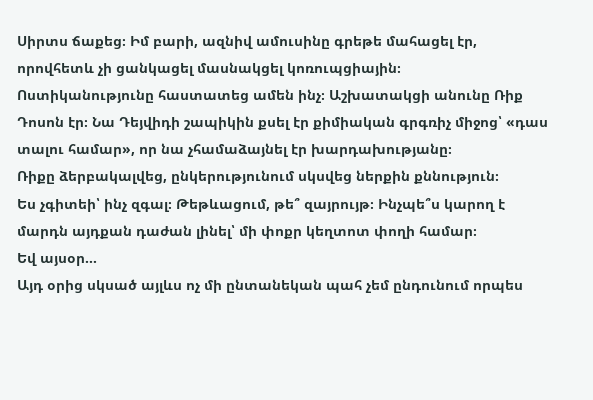Սիրտս ճաքեց։ Իմ բարի, ազնիվ ամուսինը գրեթե մահացել էր, որովհետև չի ցանկացել մասնակցել կոռուպցիային։
Ոստիկանությունը հաստատեց ամեն ինչ։ Աշխատակցի անունը Ռիք Դոսոն էր։ Նա Դեյվիդի շապիկին քսել էր քիմիական գրգռիչ միջոց՝ «դաս տալու համար», որ նա չհամաձայնել էր խարդախությանը։
Ռիքը ձերբակալվեց, ընկերությունում սկսվեց ներքին քննություն։
Ես չգիտեի՝ ինչ զգալ։ Թեթևացում, թե՞ զայրույթ։ Ինչպե՞ս կարող է մարդն այդքան դաժան լինել՝ մի փոքր կեղտոտ փողի համար։
Եվ այսօր…
Այդ օրից սկսած այլևս ոչ մի ընտանեկան պահ չեմ ընդունում որպես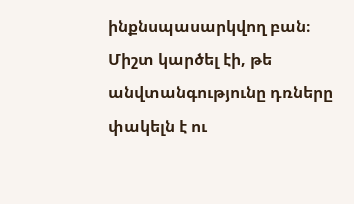ինքնսպասարկվող բան։ Միշտ կարծել էի, թե անվտանգությունը դռները փակելն է ու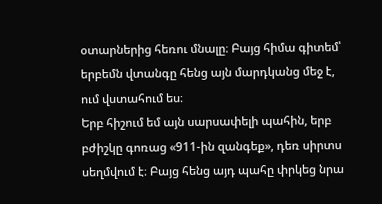օտարներից հեռու մնալը։ Բայց հիմա գիտեմ՝ երբեմն վտանգը հենց այն մարդկանց մեջ է, ում վստահում ես։
Երբ հիշում եմ այն սարսափելի պահին, երբ բժիշկը գոռաց «911-ին զանգեք», դեռ սիրտս սեղմվում է։ Բայց հենց այդ պահը փրկեց նրա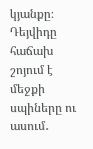կյանքը։
Դեյվիդը հաճախ շոյում է մեջքի սպիները ու ասում․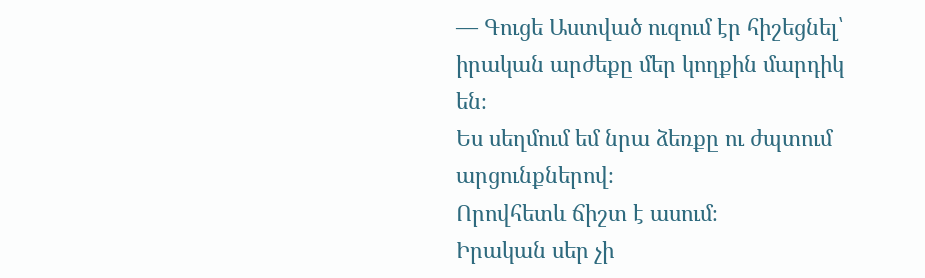— Գուցե Աստված ուզում էր հիշեցնել՝ իրական արժեքը մեր կողքին մարդիկ են։
Ես սեղմում եմ նրա ձեռքը ու ժպտում արցունքներով։
Որովհետև ճիշտ է ասում։
Իրական սեր չի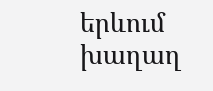երևում խաղաղ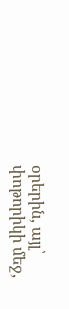օրերին, այլ՝ փոթորիկի մեջ,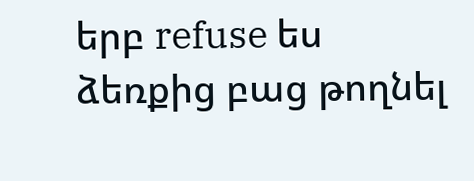երբ refuse ես ձեռքից բաց թողնել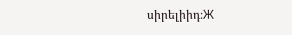սիրելիիդ։Ж